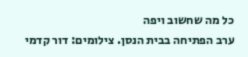כל מה שחשוב ויפה
ערב הפתיחה בבית הנסן. צילומים: דור קדמי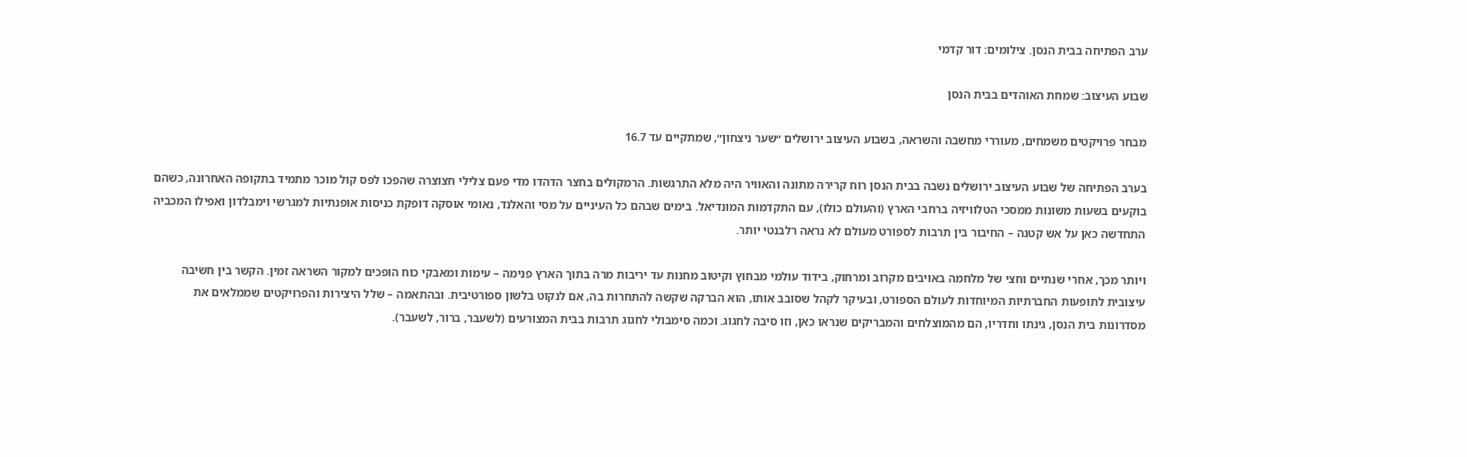ערב הפתיחה בבית הנסן. צילומים: דור קדמי

שבוע העיצוב: שמחת האוהדים בבית הנסן

מבחר פרויקטים משמחים, מעוררי מחשבה והשראה, בשבוע העיצוב ירושלים ״שער ניצחון״, שמתקיים עד 16.7

בערב הפתיחה של שבוע העיצוב ירושלים נשבה בבית הנסן רוח קרירה מתונה והאוויר היה מלא התרגשות. הרמקולים בחצר הדהדו מדי פעם צלילי חצוצרה שהפכו לפס קול מוכר מתמיד בתקופה האחרונה, כשהם בוקעים בשעות משונות ממסכי הטלוויזיה ברחבי הארץ (והעולם כולו), עם התקדמות המונדיאל. בימים שבהם כל העיניים על מסי והאלנד, נאומי אוסקה דופקת כניסות אופנתיות למגרשי וימבלדון ואפילו המכביה התחדשה כאן על אש קטנה – החיבור בין תרבות לספורט מעולם לא נראה רלבנטי יותר.

ויותר מכך, אחרי שנתיים וחצי של מלחמה באויבים מקרוב ומרחוק, בידוד עולמי מבחוץ וקיטוב מחנות עד יריבות מרה בתוך הארץ פנימה – עימות ומאבקי כוח הופכים למקור השראה זמין. הקשר בין חשיבה עיצובית לתופעות החברתיות המיוחדות לעולם הספורט, ובעיקר לקהל שסובב אותו, הוא הברקה שקשה להתחרות בה, אם לנקוט בלשון ספורטיבית. ובהתאמה – שלל היצירות והפרויקטים שממלאים את מסדרונות בית הנסן, גינתו וחדריו, הם מהמוצלחים והמבריקים שנראו כאן, וזו סיבה לחגוג. וכמה סימבולי לחגוג תרבות בבית המצורעים (לשעבר, ברור, לשעבר).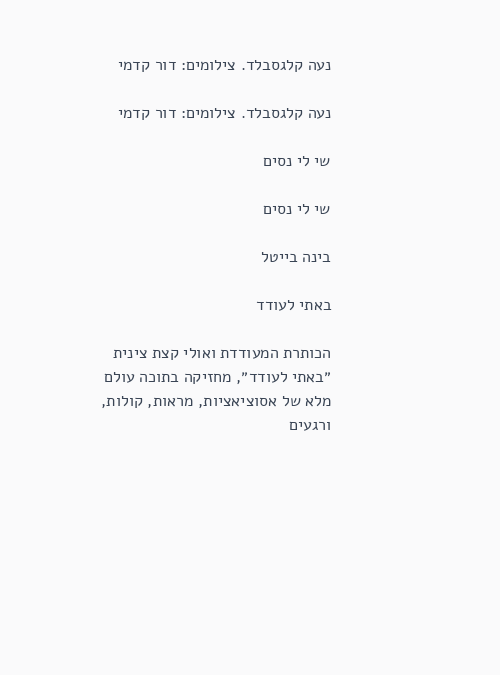נעה קלגסבלד. צילומים: דור קדמי

נעה קלגסבלד. צילומים: דור קדמי

שי לי נסים

שי לי נסים

בינה בייטל

באתי לעודד

הכותרת המעודדת ואולי קצת צינית ״באתי לעודד״, מחזיקה בתוכה עולם מלא של אסוציאציות, מראות, קולות, ורגעים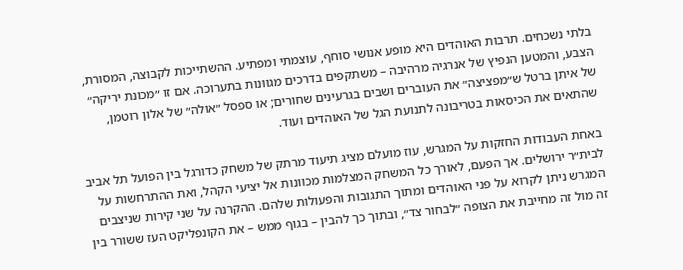בלתי נשכחים. תרבות האוהדים היא מופע אנושי סוחף, עוצמתי ומפתיע. ההשתייכות לקבוצה, המסורת, הצבע, והמטען הנפיץ של אנרגיה מרהיבה – משתקפים בדרכים מגוונות בתערוכה. אם זו ״מכונת יריקה״ של איתן ברטל ש״מפציצה״ את העוברים ושבים בגרעינים שחורים; או ספסל ״אולה״ של אלון רוטמן, שהתאים את הכיסאות בטריבונה לתנועת הגל של האוהדים ועוד.

באחת העבודות החזקות על המגרש, עוז מועלם מציג תיעוד מרתק של משחק כדורגל בין הפועל תל אביב לבית״ר ירושלים. אך הפעם, לאורך כל המשחק המצלמות מכוונות אל יציעי הקהל, ואת ההתרחשות על המגרש ניתן לקרוא על פני האוהדים ומתוך התגובות והפעולות שלהם. ההקרנה על שני קירות שניצבים זה מול זה מחייבת את הצופה ״לבחור צד״, ובתוך כך להבין – בגוף ממש – את הקונפליקט העז ששורר בין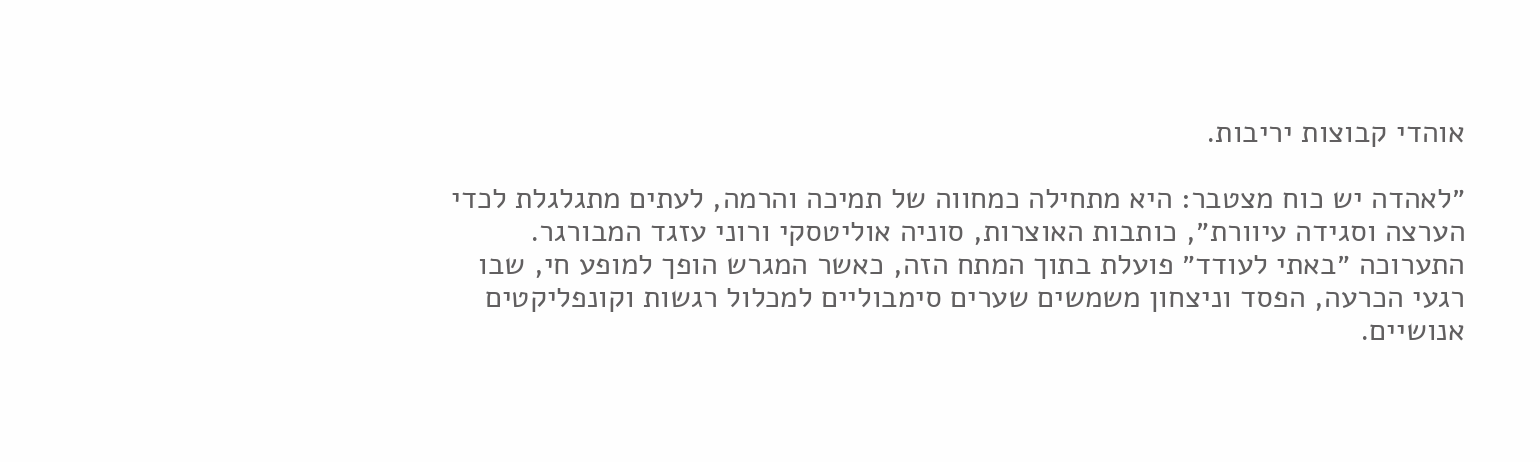אוהדי קבוצות יריבות.

״לאהדה יש כוח מצטבר: היא מתחילה כמחווה של תמיכה והרמה, לעתים מתגלגלת לכדי הערצה וסגידה עיוורת״, כותבות האוצרות, סוניה אוליטסקי ורוני עזגד המבורגר. התערוכה ״באתי לעודד״ פועלת בתוך המתח הזה, כאשר המגרש הופך למופע חי, שבו רגעי הכרעה, הפסד וניצחון משמשים שערים סימבוליים למכלול רגשות וקונפליקטים אנושיים.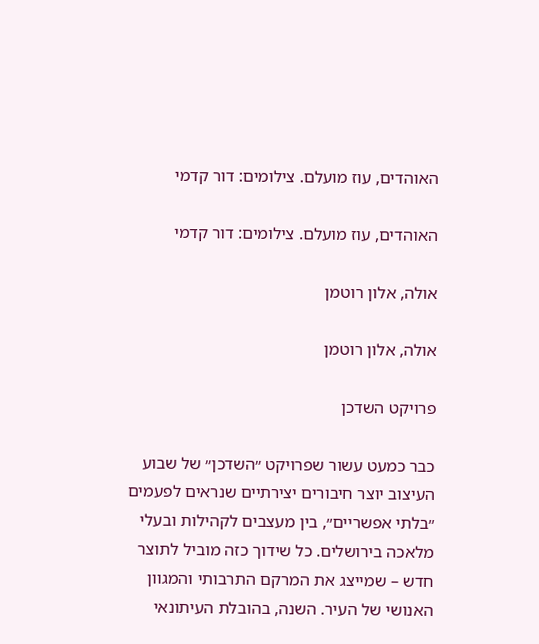האוהדים, עוז מועלם. צילומים: דור קדמי

האוהדים, עוז מועלם. צילומים: דור קדמי

אולה, אלון רוטמן

אולה, אלון רוטמן

פרויקט השדכן

כבר כמעט עשור שפרויקט ״השדכן״ של שבוע העיצוב יוצר חיבורים יצירתיים שנראים לפעמים ״בלתי אפשריים״, בין מעצבים לקהילות ובעלי מלאכה בירושלים. כל שידוך כזה מוביל לתוצר חדש – שמייצג את המרקם התרבותי והמגוון האנושי של העיר. השנה, בהובלת העיתונאי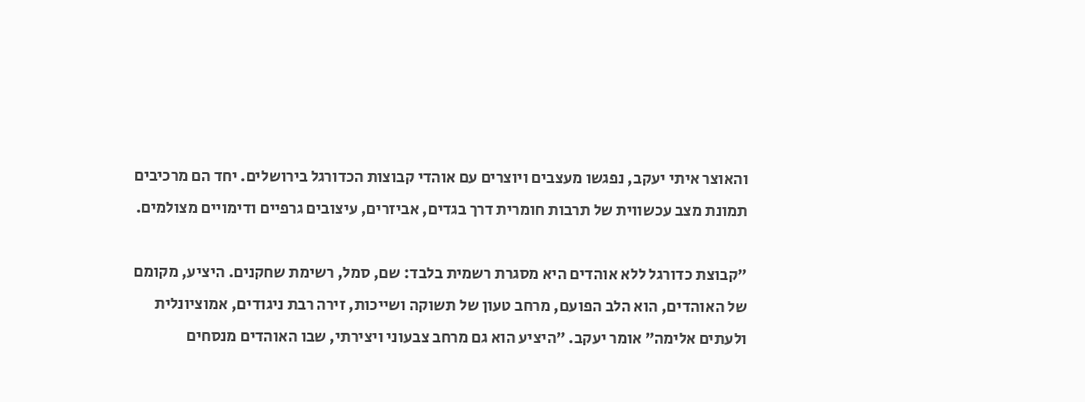והאוצר איתי יעקב, נפגשו מעצבים ויוצרים עם אוהדי קבוצות הכדורגל בירושלים. יחד הם מרכיבים תמונת מצב עכשווית של תרבות חומרית דרך בגדים, אביזרים, עיצובים גרפיים ודימויים מצולמים.

״קבוצת כדורגל ללא אוהדים היא מסגרת רשמית בלבד: שם, סמל, רשימת שחקנים. היציע, מקומם של האוהדים, הוא הלב הפועם, מרחב טעון של תשוקה ושייכות, זירה רבת ניגודים, אמוציונלית ולעתים אלימה״ אומר יעקב. ״היציע הוא גם מרחב צבעוני ויצירתי, שבו האוהדים מנסחים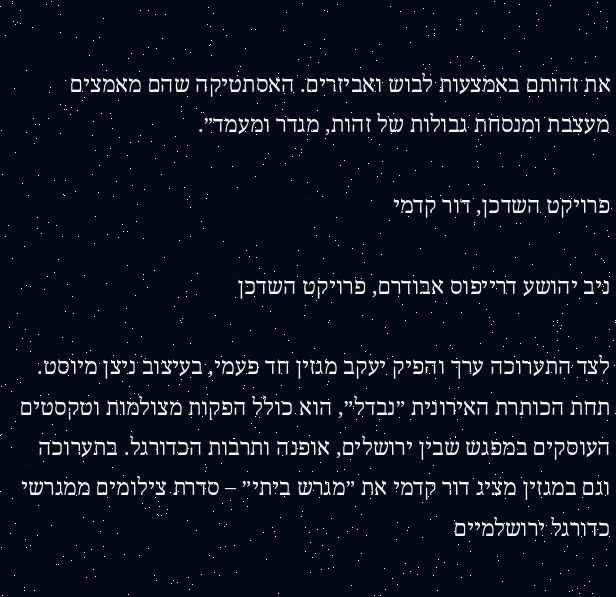את זהותם באמצעות לבוש ואביזרים. האסתטיקה שהם מאמצים מעצבת ומנסחת גבולות של זהות, מגדר ומעמד״.

פרויקט השדכן, דור קדמי

ניב יהושע דרייפוס אבודרם, פרויקט השדכן

לצד התערוכה ערך והפיק יעקב מגזין חד פעמי, בעיצוב ניצן מיוסט. תחת הכותרת האירונית ״נבדל״, הוא כולל הפקות מצולמות וטקסטים העוסקים במפגש שבין ירושלים, אופנה ותרבות הכדורגל. בתערוכה וגם במגזין מציג דור קדמי את ״מגרש ביתי״ – סדרת צילומים ממגרשי כדורגל ירושלמיים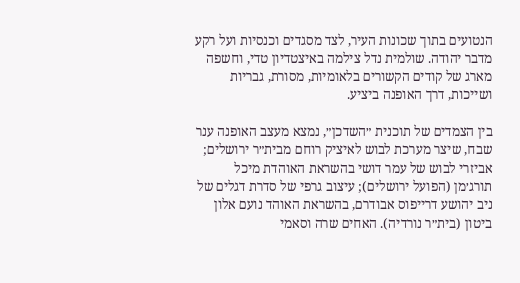הנטועים בתוך שכונות העיר, לצד מסגדים וכנסיות ועל רקע מדבר יהודה. שולמית נדל צילמה באיצטדיון טדי, וחשפה מארג של קודים הקשורים בלאומיות, מסורת, גבריות ושייכות, דרך האופנה ביציע.

בין הצמדים של תוכנית ״השדכן״, נמצא מעצב האופנה ענר שבח, שיצר מערכת לבוש לאיציק רוחם מבית״ר ירושלים; אביזרי לבוש של עמר דושי בהשראת האוהדת מיכל תורג׳מן (הפועל ירושלים); עיצוב גרפי של סדרת דגלים של ניב יהושע דרייפוס אבודרם, בהשראת האוהד נועם אלון ביטון (בית״ר נורדיה). האחים שרה וסאמי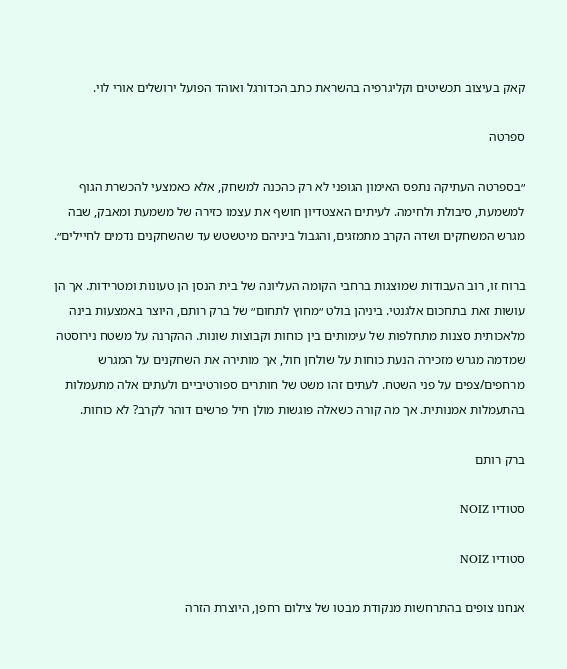קאק בעיצוב תכשיטים וקליגרפיה בהשראת כתב הכדורגל ואוהד הפועל ירושלים אורי לוי.

ספרטה

״בספרטה העתיקה נתפס האימון הגופני לא רק כהכנה למשחק, אלא כאמצעי להכשרת הגוף למשמעת, סיבולת ולחימה. לעיתים האצטדיון חושף את עצמו כזירה של משמעת ומאבק, שבה מגרש המשחקים ושדה הקרב מתמזגים, והגבול ביניהם מיטשטש עד שהשחקנים נדמים לחיילים״.

ברוח זו, רוב העבודות שמוצגות ברחבי הקומה העליונה של בית הנסן הן טעונות ומטרידות. אך הן עושות זאת בתחכום אלגנטי. ביניהן בולט ״מחוץ לתחום״ של ברק רותם, היוצר באמצעות בינה מלאכותית סצנות מתחלפות של עימותים בין כוחות וקבוצות שונות. ההקרנה על משטח נירוסטה שמדמה מגרש מזכירה הנעת כוחות על שולחן חול, אך מותירה את השחקנים על המגרש מרחפים/צפים על פני השטח. לעתים זהו משט של חותרים ספורטיביים ולעתים אלה מתעמלות בהתעמלות אמנותית. אך מה קורה כשאלה פוגשות מולן חיל פרשים דוהר לקרב? לא כוחות.

ברק רותם

סטודיו NOIZ

סטודיו NOIZ

אנחנו צופים בהתרחשות מנקודת מבטו של צילום רחפן, היוצרת הזרה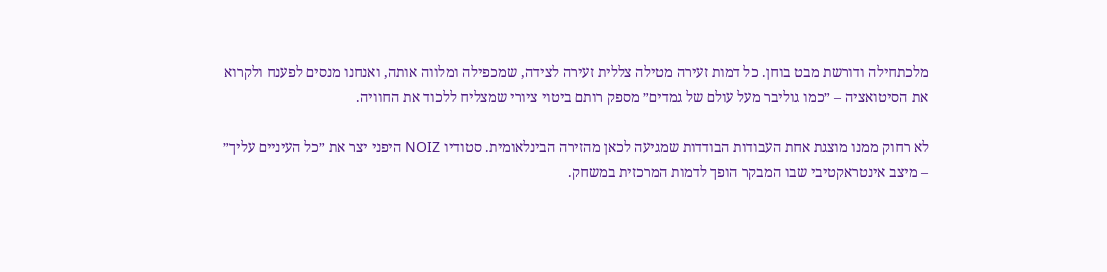מלכתחילה ודורשת מבט בוחן. כל דמות זעירה מטילה צללית זעירה לצידה, שמכפילה ומלווה אותה, ואנחנו מנסים לפענח ולקרוא את הסיטואציה – ״כמו גוליבר מעל עולם של גמדים״ מספק רותם ביטוי ציורי שמצליח ללכוד את החוויה.

לא רחוק ממנו מוצגת אחת העבודות הבודדות שמגיעה לכאן מהזירה הבינלאומית. סטודיו NOIZ היפני יצר את ״כל העיניים עליך״ – מיצב אינטראקטיבי שבו המבקר הופך לדמות המרכזית במשחק.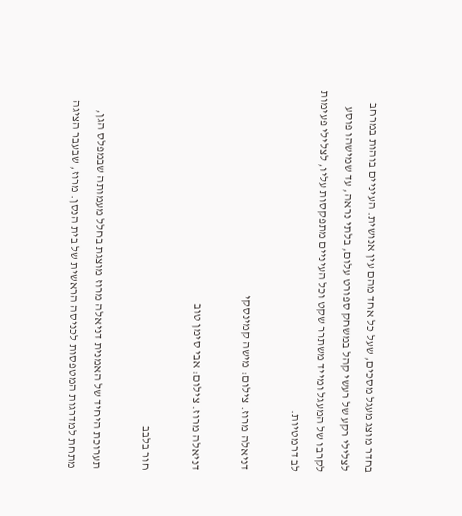בחדר מוצג מעגל מסכים, שעל כל אחד מהם עין אנושית. העיניים בוהות במרחב לצלילי רקע של רעשי קהל במשחק ספורט עלום, בלתי נראה, עד שמישהו פוסע לקרבו של המעגל ומייד משתרר שקט וכל העיניים מתפקסות עליו, לצלילי פעימות לב דרמטיות.

דניאלה מרוז. צילום: מישה קמינסקי

דניאלה מרוז. צילום: אבי סימן טוב

חור בלבב

תערוכת היחיד של האמנית דניאלה מרוז מוצגת בחלל מעמותה שבמפלס הגן, מתחת למדרגות המטפסות לכניסה הראשית של בית הנסן. מרוז, שבעבר הציגה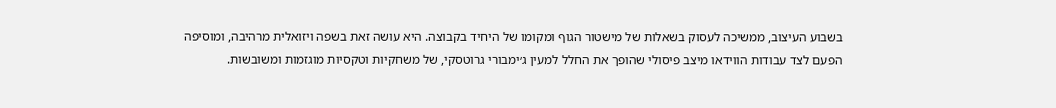בשבוע העיצוב, ממשיכה לעסוק בשאלות של מישטור הגוף ומקומו של היחיד בקבוצה. היא עושה זאת בשפה ויזואלית מרהיבה, ומוסיפה הפעם לצד עבודות הווידאו מיצב פיסולי שהופך את החלל למעין ג׳ימבורי גרוטסקי, של משחקיות וטקסיות מוגזמות ומשובשות.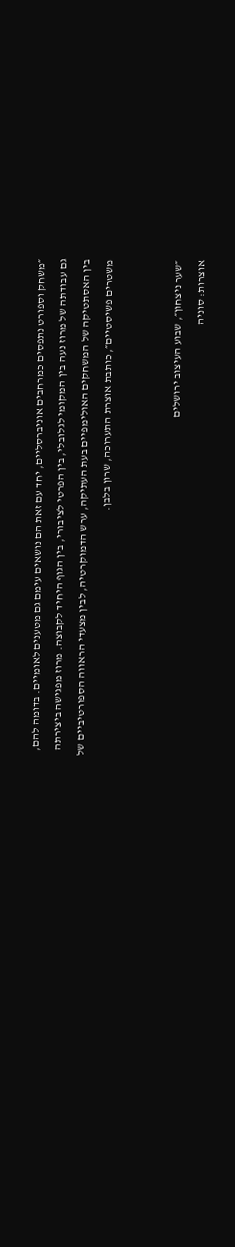״משחק וספורט נתפסים כמרחבים אוניברסליים, יחד עם זאת הם נושאים עימם גם מטענים לאומיים. בדומה להם, גם עבודתה של מרוז נעה בין המקומי לגלובלי, בין הפרטי לציבורי, בין הגוף היחיד לקבוצה. מרוז מפגישה ביצירתה בין האסתטיקה של המשחקים האולימפיים בעת העתיקה, ערש הדמוקרטיה, לבין מצעדי הראווה הספורטיביים של משטרים פשיסטיים״, כותבת אוצרת התערוכה, שרון בלבן.


״שער ניצחון״, שבוע העיצוב ירושלים
אוצרות: סוניה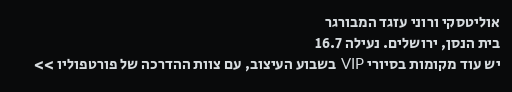אוליטסקי ורוני עזגד המבורגר
בית הנסן, ירושלים. נעילה 16.7
יש עוד מקומות בסיורי VIP בשבוע העיצוב, עם צוות ההדרכה של פורטפוליו >>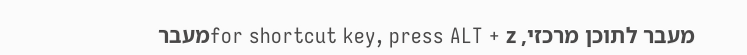מעבר לתוכן מרכזי, for shortcut key, press ALT + zמעבר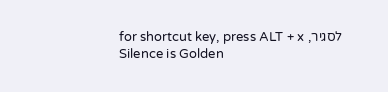לסגיר, for shortcut key, press ALT + x
Silence is Golden